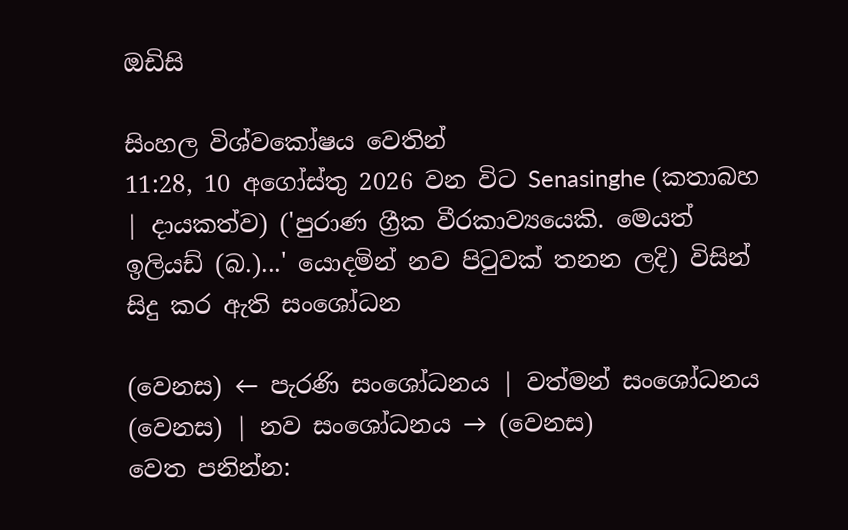ඔඩිසි

සිංහල විශ්වකෝෂය වෙතින්
11:28, 10 අගෝස්තු 2026 වන විට Senasinghe (කතාබහ | දායකත්ව) ('පුරාණ ග්‍රීක වීරකාව්‍යයෙකි. මෙයත් ඉලියඩ් (බ.)...' යොදමින් නව පිටුවක් තනන ලදි) විසින් සිදු කර ඇති සංශෝධන

(වෙනස) ← පැරණි සංශෝධනය | වත්මන් සංශෝධනය (වෙනස) | නව සංශෝධනය → (වෙනස)
වෙත පනින්න: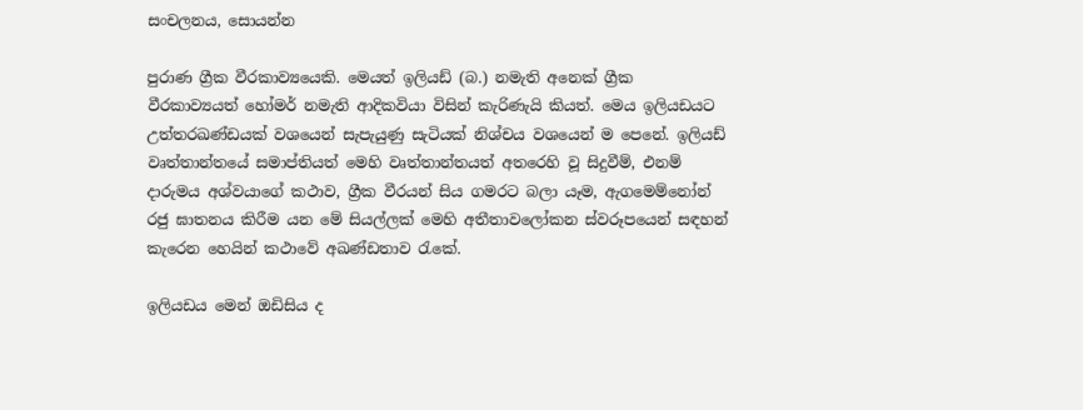සංචලනය, සොයන්න

පුරාණ ග්‍රීක වීරකාව්‍යයෙකි. මෙයත් ඉලියඩ් (බ.) නමැති අනෙක් ග්‍රීක වීරකාව්‍යයත් හෝමර් නමැති ආදිකවියා විසින් කැරිණැයි කියත්. මෙය ඉලියඩයට උත්තරඛණ්ඩයක් වශයෙන් සැපැයුණු සැටියක් නිශ්චය වශයෙන් ම පෙනේ. ඉලියඩ් වෘත්තාන්තයේ සමාප්තියත් මෙහි වෘත්තාන්තයත් අතරෙහි වූ සිදුවීම්, එනම් දාරුමය අශ්වයාගේ කථාව, ග්‍රීක වීරයන් සිය ගමරට බලා යෑම, ඇගමෙම්නෝන් රජු ඝාතනය කිරීම යන මේ සියල්ලක් මෙහි අතීතාවලෝකන ස්වරූපයෙන් සඳහන් කැරෙන හෙයින් කථාවේ අඛණ්ඩතාව රැකේ.

ඉලියඩය මෙන් ඔඩිසිය ද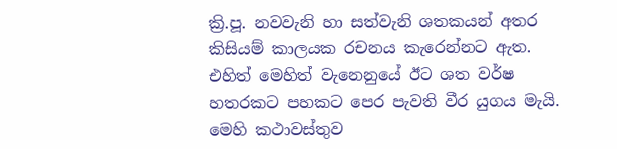ක්‍රි.පූ. නවවැනි හා සත්වැනි ශතකයන් අතර කිසියම් කාලයක රචනය කැරෙන්නට ඇත. එහිත් මෙහිත් වැනෙනුයේ ඊට ශත වර්ෂ හතරකට පහකට පෙර පැවති වීර යුගය මැයි. මෙහි කථාවස්තුව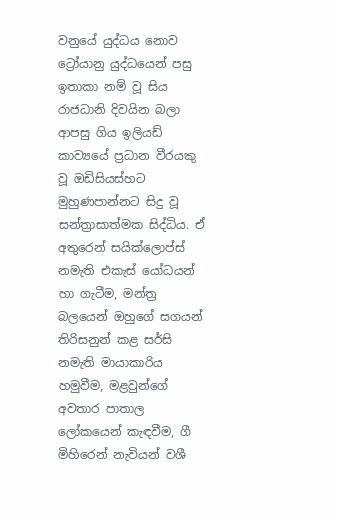වනුයේ යුද්ධය නොව ට්‍රෝයානු යුද්ධයෙන් පසු ඉතාකා නම් වූ සිය රාජධානි දිවයින බලා ආපසු ගිය ඉලියඩ් කාව්‍යයේ ප්‍රධාන වීරයකු වූ ඔඩිසියස්හට මුහුණපාන්නට සිදු වූ සන්ත්‍රාසාත්මක සිද්ධිය. ඒ අතුරෙන් සයික්ලොප්ස් නමැති එකැස් යෝධයන් හා ගැටීම, මන්ත්‍ර බලයෙන් ඔහුගේ සගයන් තිරිසනුන් කළ සර්සි නමැති මායාකාරිය හමුවීම, මළවුන්ගේ අවතාර පාතාල ලෝකයෙන් කැඳවීම, ගී මිහිරෙන් නැවියන් වශී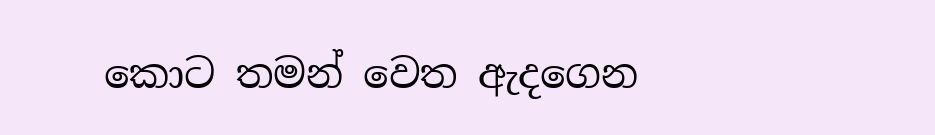කොට තමන් වෙත ඇදගෙන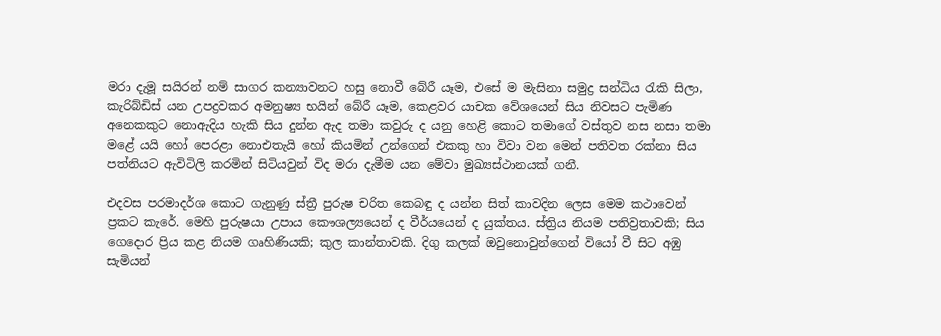මරා දැමූ සයිරන් නම් සාගර කන්‍යාවනට හසු නොවී බේරී යෑම, එසේ ම මැසිනා සමුද්‍ර සන්ධිය රැකි සිලා, කැරිබ්ඩිස් යන උපද්‍රවකර අමනුෂ්‍ය භයින් බේරී යෑම, කෙළවර යාචක වේශයෙන් සිය නිවසට පැමිණ අනෙකකුට නොඇදිය හැකි සිය දුන්න ඇද තමා කවුරු ද යනු හෙළි කොට තමාගේ වස්තුව නස නසා තමා මළේ යයි හෝ පෙරළා නොඑතැයි හෝ කියමින් උන්ගෙන් එකකු හා විවා වන මෙන් පතිවත රක්නා සිය පත්නියට ඇවිටිලි කරමින් සිටියවුන් විද මරා දැමීම යන මේවා මුඛ්‍යස්ථානයක් ගනී.

එදවස පරමාදර්ශ කොට ගැනුණු ස්ත්‍රී පුරුෂ චරිත කෙබඳු ද යන්න සිත් කාවදින ලෙස මෙම කථාවෙන් ප්‍රකට කැරේ. මෙහි පුරුෂයා උපාය කෞශල්‍යයෙන් ද වීර්යයෙන් ද යුක්තය. ස්ත්‍රිය නියම පතිව්‍රතාවකි; සිය ගෙදොර ප්‍රිය කළ නියම ගෘහිණියකි; කුල කාන්තාවකි. දිගු කලක් ඔවුනොවුන්ගෙන් වියෝ වී සිට අඹු සැමියන්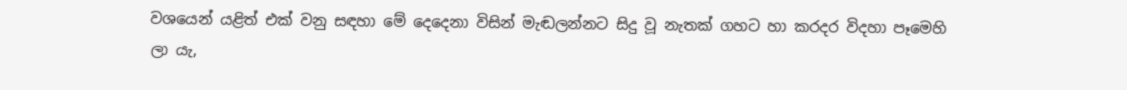වශයෙන් යළිත් එක් වනු සඳහා මේ දෙදෙනා විසින් මැඬලන්නට සිදු වූ නැතක් ගහට හා කරදර විදහා පෑමෙහි ලා යැ,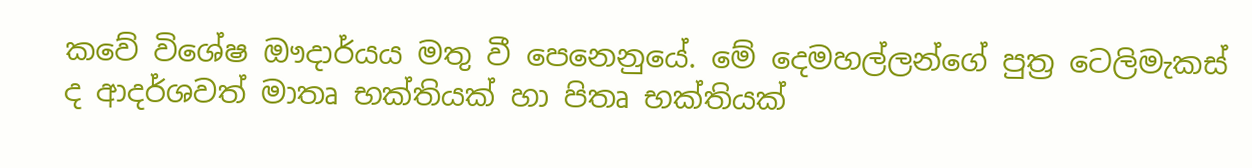කවේ විශේෂ ඖදාර්යය මතු වී පෙනෙනුයේ. මේ දෙමහල්ලන්ගේ පුත්‍ර ටෙලිමැකස් ද ආදර්ශවත් මාතෘ භක්තියක් හා පිතෘ භක්තියක්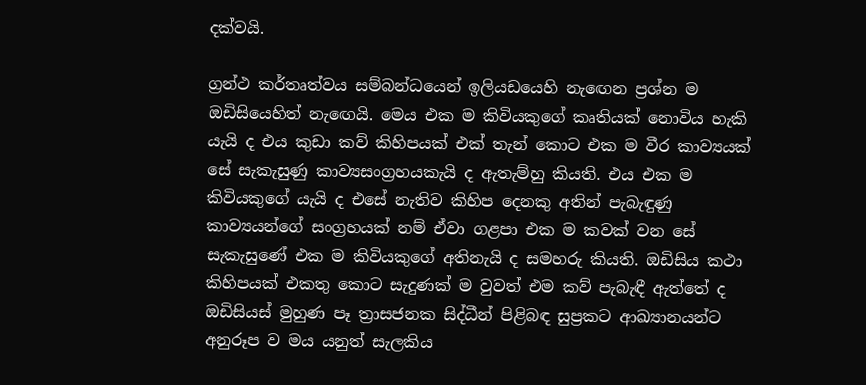දක්වයි.

ග්‍රන්ථ කර්තෘත්වය සම්බන්ධයෙන් ඉලියඩයෙහි නැඟෙන ප්‍රශ්න ම ඔඩිසියෙහිත් නැඟෙයි. මෙය එක ම කිවියකුගේ කෘතියක් නොවිය හැකි යැයි ද එය කුඩා කව් කිහිපයක් එක් තැන් කොට එක ම වීර කාව්‍යයක් සේ සැකැසුණු කාව්‍යසංග්‍රහයකැයි ද ඇතැම්හු කියති. එය එක ම කිවියකුගේ යැයි ද එසේ නැතිව කිහිප දෙනකු අතින් පැබැඳුණු කාව්‍යයන්ගේ සංග්‍රහයක් නම් ඒවා ගළපා එක ම කවක් වන සේ සැකැසුණේ එක ම කිවියකුගේ අතිනැයි ද සමහරු කියති. ඔඩිසිය කථා කිහිපයක් එකතු කොට සැදුණක් ම වුවත් එම කව් පැබැඳී ඇත්තේ ද ඔඩිසියස් මුහුණ පෑ ත්‍රාසජනක සිද්ධීන් පිළිබඳ සුප්‍රකට ආඛ්‍යානයන්ට අනුරූප ව මය යනුත් සැලකිය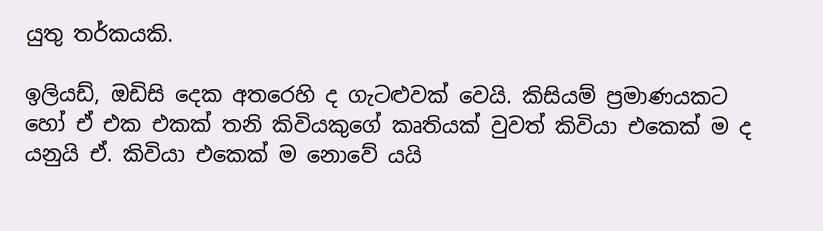යුතු තර්කයකි.

ඉලියඩ්, ඔඩිසි දෙක අතරෙහි ද ගැටළුවක් වෙයි. කිසියම් ප්‍රමාණයකට හෝ ඒ එක එකක් තනි කිවියකුගේ කෘතියක් වුවත් කිවියා එකෙක් ම ද යනුයි ඒ. කිවියා එකෙක් ම නොවේ යයි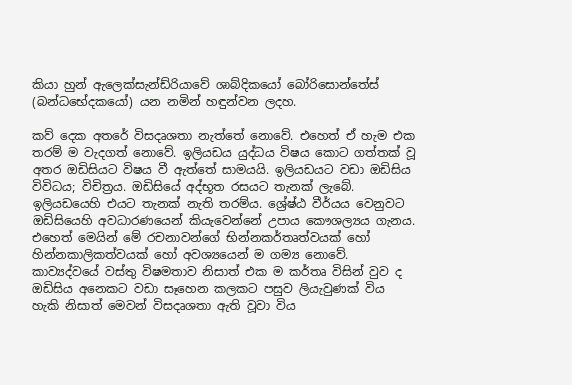කියා හුන් ඇලෙක්සැන්ඩ්රියාවේ ශාබ්දිකයෝ බෝරිසොන්තේස් (බන්ධභේදකයෝ) යන නමින් හඳුන්වන ලදහ.

කව් දෙක අතරේ විසදෘශතා නැත්තේ නොවේ. එහෙත් ඒ හැම එක තරම් ම වැදගත් නොවේ. ඉලියඩය යුද්ධය විෂය කොට ගත්තක් වූ අතර ඔඩිසියට විෂය වී ඇත්තේ සාමයයි. ඉලියඩයට වඩා ඔඩිසිය විවිධය; විචිත්‍රය. ඔඩිසියේ අද්භූත රසයට තැනක් ලැබේ. ඉලියඩයෙහි එයට තැනක් නැති තරම්ය. ශ්‍රේෂ්ඨ වීර්යය වෙනුවට ඔඩිසියෙහි අවධාරණයෙන් කියැවෙන්නේ උපාය කෞශල්‍යය ගැනය. එහෙත් මෙයින් මේ රචනාවන්ගේ භින්නකර්තෘත්වයක් හෝ හින්නකාලිකත්වයක් හෝ අවශ්‍යයෙන් ම ගම්‍ය නොවේ. කාව්‍යද්වයේ වස්තු විෂමතාව නිසාත් එක ම කර්තෘ විසින් වුව ද ඔඩිසිය අනෙකට වඩා සෑහෙන කලකට පසුව ලියැවුණක් විය හැකි නිසාත් මෙවන් විසදෘශතා ඇති වූවා විය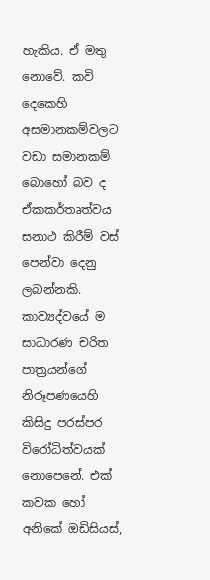හැකිය. ඒ මතු නොවේ. කවි දෙකෙහි අසමානකම්වලට වඩා සමානකම් බොහෝ බව ද ඒකකර්තෘත්වය සනාථ කිරීම් වස් පෙන්වා දෙනු ලබන්නකි. කාව්‍යද්වයේ ම සාධාරණ චරිත පාත්‍රයන්ගේ නිරූපණයෙහි කිසිදු පරස්පර විරෝධිත්වයක් නොපෙනේ. එක් කවක හෝ අනිකේ ඔඩිසියස්,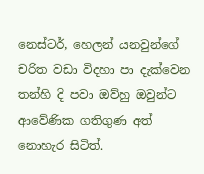නෙස්ටර්, හෙලන් යනවුන්ගේ චරිත වඩා විදහා පා දැක්වෙන තන්හි දි පවා ඔව්හු ඔවුන්ට ආවේණික ගතිගුණ අත් නොහැර සිටිත්.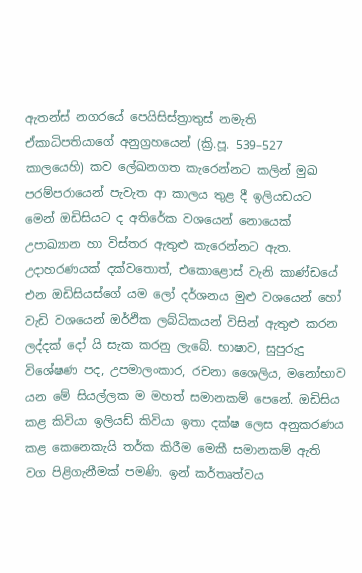ඇතන්ස් නගරයේ පෙයිසිස්ත්‍රාතුස් නමැති ඒකාධිපතියාගේ අනුග්‍රහයෙන් (ක්‍රි.පූ. 539–527 කාලයෙහි) කව ලේඛනගත කැරෙන්නට කලින් මුඛ පරම්පරායෙන් පැවැත ආ කාලය තුළ දී ඉලියඩයට මෙන් ඔඩිසියට ද අතිරේක වශයෙන් නොයෙක් උපාඛ්‍යාන හා විස්තර ඇතුළු කැරෙන්නට ඇත. උදාහරණයක් දක්වතොත්, එකොළොස් වැනි කාණ්ඩයේ එන ඔඩිසියස්ගේ යම ලෝ දර්ශනය මුළු වශයෙන් හෝ වැඩි වශයෙන් ඔර්ඵික ලබ්ධිකයන් විසින් ඇතුළු කරන ලද්දක් දෝ යි සැක කරනු ලැබේ. භාෂාව, සුපුරුදු විශේෂණ පද, උපමාලංකාර, රචනා ශෛලිය, මනෝභාව යන මේ සියල්ලක ම මහත් සමානකම් පෙනේ. ඔඩිසිය කළ කිවියා ඉලියඩ් කිවියා ඉතා දක්ෂ ලෙස අනුකරණය කළ කෙනෙකැයි තර්ක කිරීම මෙකී සමානකම් ඇති වග පිළිගැනීමක් පමණි. ඉන් කර්තෘත්වය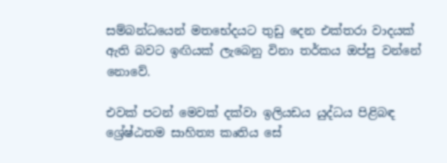සම්බන්ධයෙන් මතභේදයට තුඩු දෙන එක්තරා වාදයක් ඇති බවට ඉඟියක් ලැබෙනු විනා තර්කය ඔප්පු වන්නේ නොවේ.

එවක් පටන් මෙවක් දක්වා ඉලියඩය යුද්ධය පිළිබඳ ශ්‍රේෂ්ඨතම සාහිත්‍ය කෘතිය සේ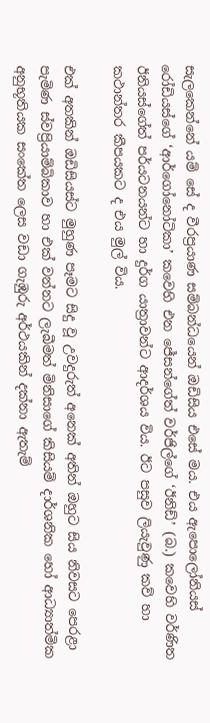සැලකෙන්නේ යම් සේ ද වීරප්‍රයාණ සම්බන්ධයෙන් ඔඩිසිය එසේ මය. එය ඇපොලෝනියස් රෝඩියස්ගේ ‘ආර්ගෝනෝටිකා’ කවෙහි එන ජේසන්ගේත් වර්ජිල්ගේ ‘ඊනිඩ්’ (බ.) කවෙහි වර්ණිත ඊනියස්ගේත් පර්යටනයන්ට හා දුර්ග යාත්‍රාවන්ට ආදර්ශය විය. ඊට පසුව ලියැවුණු කව් හා කථාන්තර කීපයකට ද එය මුල් විය.

එක් අතකින් ඔඩිසියස්ට මුහුණ පෑමට සිදු වූ උවදුරුත් අනෙක් අතින් ඔහුට සිය නිවසට පෙරළා පැමිණ ස්වප්‍රියාම්බිකාව හා එක් වන්නට ලැබීමත් මිනිසාගේ කිසියම් දාර්ශනික හෝ ආධ්‍යාත්මික අනුභූතියක සංකේත ලෙස වඩා ගැඹුරු අර්ථයකින් දක්නා ඇතැම්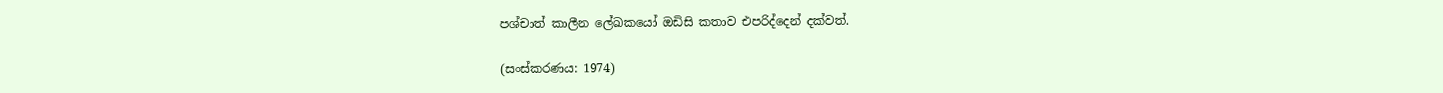පශ්චාත් කාලීන ලේඛකයෝ ඔඩිසි කතාව එපරිද්දෙන් දක්වත්.

(සංස්කරණය: 1974)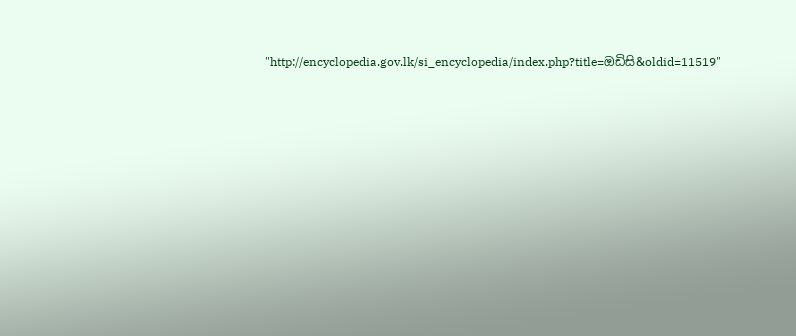"http://encyclopedia.gov.lk/si_encyclopedia/index.php?title=ඔඩිසි&oldid=11519"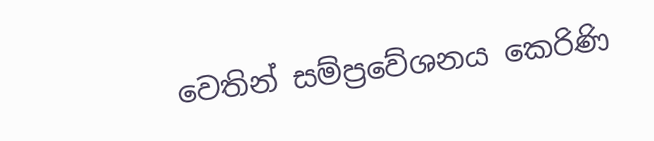වෙතින් සම්ප්‍රවේශනය කෙරිණි